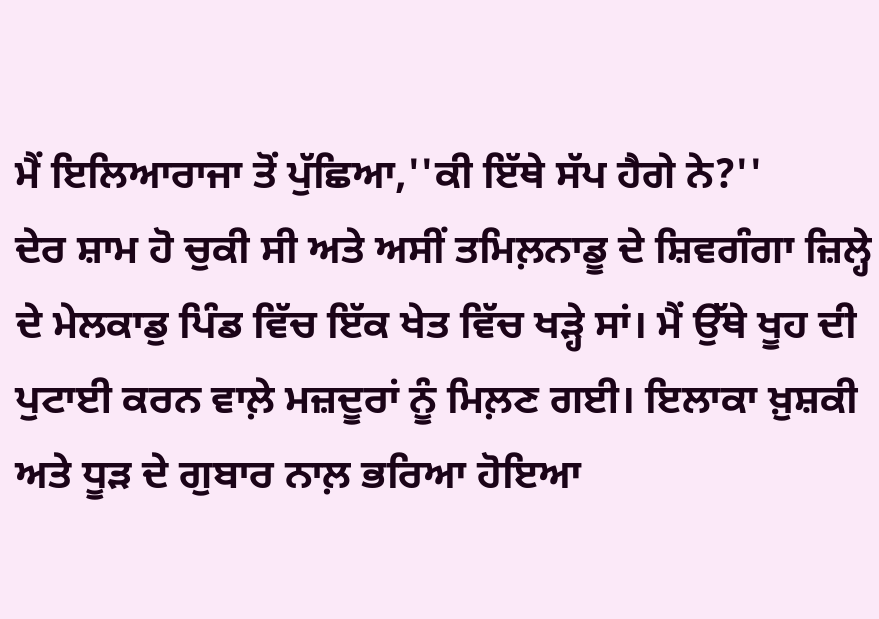ਮੈਂ ਇਲਿਆਰਾਜਾ ਤੋਂ ਪੁੱਛਿਆ,''ਕੀ ਇੱਥੇ ਸੱਪ ਹੈਗੇ ਨੇ?''
ਦੇਰ ਸ਼ਾਮ ਹੋ ਚੁਕੀ ਸੀ ਅਤੇ ਅਸੀਂ ਤਮਿਲ਼ਨਾਡੂ ਦੇ ਸ਼ਿਵਗੰਗਾ ਜ਼ਿਲ੍ਹੇ ਦੇ ਮੇਲਕਾਡੁ ਪਿੰਡ ਵਿੱਚ ਇੱਕ ਖੇਤ ਵਿੱਚ ਖੜ੍ਹੇ ਸਾਂ। ਮੈਂ ਉੱਥੇ ਖੂਹ ਦੀ ਪੁਟਾਈ ਕਰਨ ਵਾਲ਼ੇ ਮਜ਼ਦੂਰਾਂ ਨੂੰ ਮਿਲ਼ਣ ਗਈ। ਇਲਾਕਾ ਖ਼ੁਸ਼ਕੀ ਅਤੇ ਧੂੜ ਦੇ ਗੁਬਾਰ ਨਾਲ਼ ਭਰਿਆ ਹੋਇਆ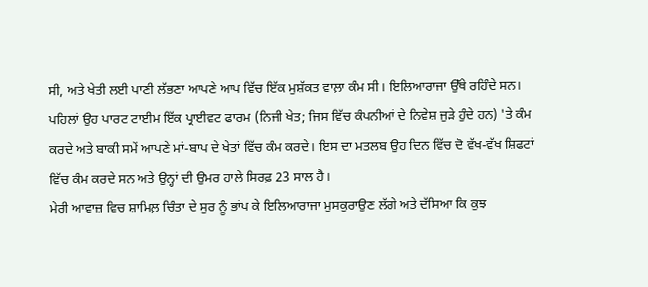ਸੀ, ਅਤੇ ਖੇਤੀ ਲਈ ਪਾਣੀ ਲੱਭਣਾ ਆਪਣੇ ਆਪ ਵਿੱਚ ਇੱਕ ਮੁਸ਼ੱਕਤ ਵਾਲ਼ਾ ਕੰਮ ਸੀ। ਇਲਿਆਰਾਜਾ ਉੱਥੇ ਰਹਿੰਦੇ ਸਨ। ਪਹਿਲਾਂ ਉਹ ਪਾਰਟ ਟਾਈਮ ਇੱਕ ਪ੍ਰਾਈਵਟ ਫਾਰਮ (ਨਿਜੀ ਖੇਤ; ਜਿਸ ਵਿੱਚ ਕੰਪਨੀਆਂ ਦੇ ਨਿਵੇਸ਼ ਜੁੜੇ ਹੁੰਦੇ ਹਨ) 'ਤੇ ਕੰਮ ਕਰਦੇ ਅਤੇ ਬਾਕੀ ਸਮੇਂ ਆਪਣੇ ਮਾਂ-ਬਾਪ ਦੇ ਖੇਤਾਂ ਵਿੱਚ ਕੰਮ ਕਰਦੇ। ਇਸ ਦਾ ਮਤਲਬ ਉਹ ਦਿਨ ਵਿੱਚ ਦੋ ਵੱਖ-ਵੱਖ ਸ਼ਿਫਟਾਂ ਵਿੱਚ ਕੰਮ ਕਰਦੇ ਸਨ ਅਤੇ ਉਨ੍ਹਾਂ ਦੀ ਉਮਰ ਹਾਲੇ ਸਿਰਫ਼ 23 ਸਾਲ ਹੈ।
ਮੇਰੀ ਆਵਾਜ਼ ਵਿਚ ਸ਼ਾਮਿਲ਼ ਚਿੰਤਾ ਦੇ ਸੁਰ ਨੂੰ ਭਾਂਪ ਕੇ ਇਲਿਆਰਾਜਾ ਮੁਸਕੁਰਾਉਣ ਲੱਗੇ ਅਤੇ ਦੱਸਿਆ ਕਿ ਕੁਝ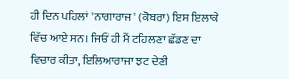ਹੀ ਦਿਨ ਪਹਿਲਾਂ 'ਨਾਗਾਰਾਜ' (ਕੋਬਰਾ) ਇਸ ਇਲਾਕੇ ਵਿੱਚ ਆਏ ਸਨ। ਜਿਓਂ ਹੀ ਮੈਂ ਟਹਿਲਣਾ ਛੱਡਣ ਦਾ ਵਿਚਾਰ ਕੀਤਾ, ਇਲਿਆਰਾਜਾ ਝਟ ਦੇਣੀ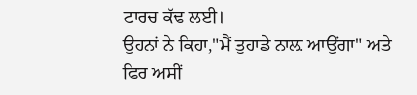ਟਾਰਚ ਕੱਢ ਲਈ।
ਉਹਨਾਂ ਨੇ ਕਿਹਾ,"ਮੈਂ ਤੁਹਾਡੇ ਨਾਲ਼ ਆਉਂਗਾ" ਅਤੇ ਫਿਰ ਅਸੀਂ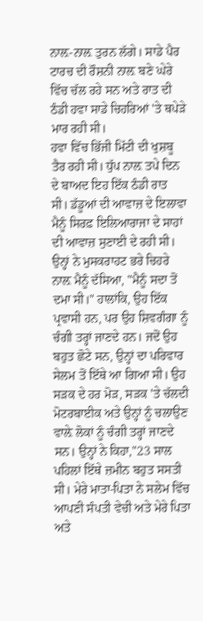ਨਾਲ਼-ਨਾਲ਼ ਤੁਰਨ ਲੱਗੇ। ਸਾਡੇ ਪੈਰ ਟਾਰਚ ਦੀ ਰੌਸ਼ਨੀ ਨਾਲ਼ ਬਣੇ ਘੇਰੇ ਵਿੱਚ ਚੱਲ ਰਹੇ ਸਨ ਅਤੇ ਰਾਤ ਦੀ ਠੰਡੀ ਹਵਾ ਸਾਡੇ ਚਿਹਰਿਆਂ 'ਤੇ ਥਪੇੜੇ ਮਾਰ ਰਹੀ ਸੀ।
ਹਵਾ ਵਿੱਚ ਭਿੱਜੀ ਮਿੱਟੀ ਦੀ ਖੁਸ਼ਬੂ ਤੈਰ ਰਹੀ ਸੀ। ਧੁੱਪ ਨਾਲ਼ ਤਪੇ ਦਿਨ ਦੇ ਬਾਅਦ ਇਹ ਇੱਕ ਠੰਡੀ ਰਾਤ ਸੀ। ਡੱਡੂਆਂ ਦੀ ਆਵਾਜ਼ ਦੇ ਇਲਾਵਾ ਮੈਨੂੰ ਸਿਰਫ਼ ਇਲਿਆਰਾਜਾ ਦੇ ਸਾਹਾਂ ਦੀ ਆਵਾਜ਼ ਸੁਣਾਈ ਦੇ ਰਹੀ ਸੀ। ਉਨ੍ਹਾਂ ਨੇ ਮੁਸਕਰਾਹਟ ਭਰੇ ਚਿਹਰੇ ਨਾਲ਼ ਮੈਨੂੰ ਦੱਸਿਆ, "ਮੈਨੂੰ ਸਦਾ ਤੋਂ ਦਮਾ ਸੀ।" ਹਾਲਾਂਕਿ, ਉਹ ਇੱਕ ਪ੍ਰਵਾਸੀ ਹਨ, ਪਰ ਉਹ ਸ਼ਿਵਗੰਗਾ ਨੂੰ ਚੰਗੀ ਤਰ੍ਹਾਂ ਜਾਣਦੇ ਹਨ। ਜਦੋਂ ਉਹ ਬਹੁਤ ਛੋਟੇ ਸਨ, ਉਨ੍ਹਾਂ ਦਾ ਪਰਿਵਾਰ ਸੇਲਮ ਤੋਂ ਇੱਥੇ ਆ ਗਿਆ ਸੀ। ਉਹ ਸੜਕ ਦੇ ਹਰ ਮੋੜ, ਸੜਕ 'ਤੇ ਚੱਲਦੀ ਮੋਟਰਬਾਈਕ ਅਤੇ ਉਨ੍ਹਾਂ ਨੂੰ ਚਲਾਉਣ ਵਾਲ਼ੇ ਲੋਕਾਂ ਨੂੰ ਚੰਗੀ ਤਰ੍ਹਾਂ ਜਾਣਦੇ ਸਨ। ਉਨ੍ਹਾਂ ਨੇ ਕਿਹਾ,"23 ਸਾਲ ਪਹਿਲਾਂ ਇੱਥੇ ਜ਼ਮੀਨ ਬਹੁਤ ਸਸਤੀ ਸੀ। ਮੇਰੇ ਮਾਤਾ-ਪਿਤਾ ਨੇ ਸਲੇਮ ਵਿੱਚ ਆਪਣੀ ਸੰਪਤੀ ਵੇਚੀ ਅਤੇ ਮੇਰੇ ਪਿਤਾ ਅਤੇ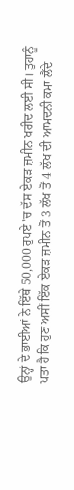ਉਨ੍ਹਾਂ ਦੇ ਭਾਈਆਂ ਨੇ ਇੱਥੇ 50,000 ਰੁਪਏ 'ਚ ਦੱਸ ਏਕੜ ਜ਼ਮੀਨ ਖਰੀਦ ਲਈ ਸੀ। ਤੁਹਾਨੂੰ ਪਤਾ ਹੈ ਕਿ ਹੁਣ ਅਸੀਂ ਇੱਕ ਏਕੜ ਜ਼ਮੀਨ ਤੋਂ 3 ਲੱਖ ਤੋਂ 4 ਲੱਖ ਦੀ ਆਮਦਨੀ ਕਮਾ ਲੈਂਦੇ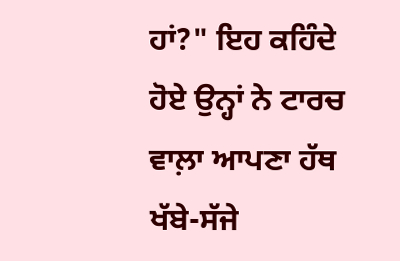ਹਾਂ?" ਇਹ ਕਹਿੰਦੇ ਹੋਏ ਉਨ੍ਹਾਂ ਨੇ ਟਾਰਚ ਵਾਲ਼ਾ ਆਪਣਾ ਹੱਥ ਖੱਬੇ-ਸੱਜੇ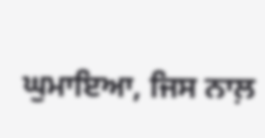ਘੁਮਾਇਆ, ਜਿਸ ਨਾਲ਼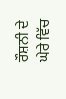ਰੌਸ਼ਨੀ ਦੇ ਘੇਰੇ ਵਿੱਚ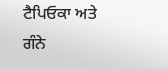ਟੈਪਿਓਕਾ ਅਤੇ ਗੰਨੇ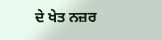ਦੇ ਖੇਤ ਨਜ਼ਰ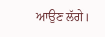ਆਉਣ ਲੱਗੇ।